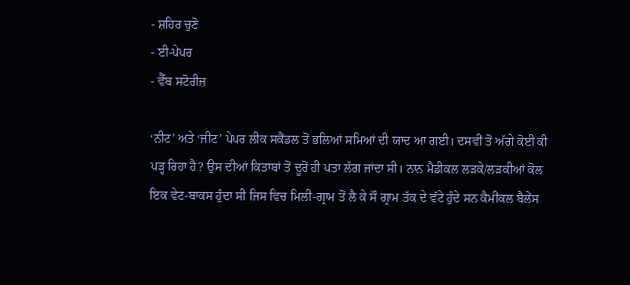- ਸ਼ਹਿਰ ਚੁਣੋ
- ਈ-ਪੇਪਰ
- ਵੈੱਬ ਸਟੋਰੀਜ਼

‘ਨੀਟ’ ਅਤੇ ‘ਜੀਟ’ ਪੇਪਰ ਲੀਕ ਸਕੈਂਡਲ ਤੋਂ ਭਲਿਆਂ ਸਮਿਆਂ ਦੀ ਯਾਦ ਆ ਗਈ। ਦਸਵੀਂ ਤੋਂ ਅੱਗੇ ਕੋਈ ਕੀ ਪੜ੍ਹ ਰਿਹਾ ਹੈ? ਉਸ ਦੀਆਂ ਕਿਤਾਬਾਂ ਤੋਂ ਦੂਰੋਂ ਹੀ ਪਤਾ ਲੱਗ ਜਾਂਦਾ ਸੀ। ਨਾਨ ਮੈਡੀਕਲ ਲੜਕੇ/ਲੜਕੀਆਂ ਕੋਲ ਇਕ ਵੇਟ-ਬਾਕਸ ਹੁੰਦਾ ਸੀ ਜਿਸ ਵਿਚ ਮਿਲੀ-ਗ੍ਰਾਮ ਤੋਂ ਲੈ ਕੇ ਸੌ ਗ੍ਰਾਮ ਤੱਕ ਦੇ ਵੱਟੇ ਹੁੰਦੇ ਸਨ ਕੈਮੀਕਲ ਬੈਲੇਂਸ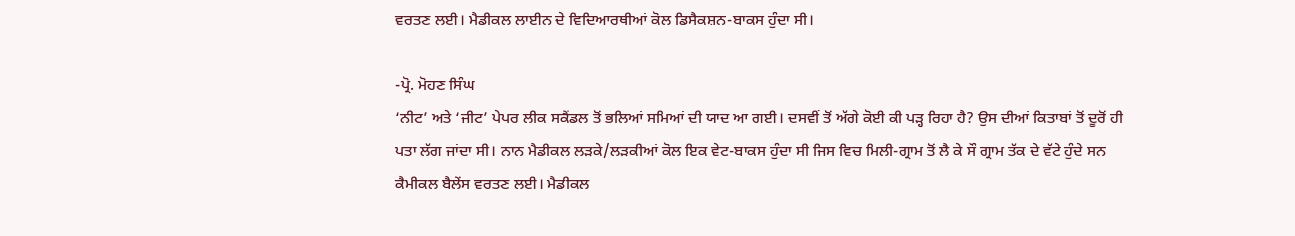ਵਰਤਣ ਲਈ। ਮੈਡੀਕਲ ਲਾਈਨ ਦੇ ਵਿਦਿਆਰਥੀਆਂ ਕੋਲ ਡਿਸੈਕਸ਼ਨ-ਬਾਕਸ ਹੁੰਦਾ ਸੀ।

-ਪ੍ਰੋ. ਮੋਹਣ ਸਿੰਘ
‘ਨੀਟ’ ਅਤੇ ‘ਜੀਟ’ ਪੇਪਰ ਲੀਕ ਸਕੈਂਡਲ ਤੋਂ ਭਲਿਆਂ ਸਮਿਆਂ ਦੀ ਯਾਦ ਆ ਗਈ। ਦਸਵੀਂ ਤੋਂ ਅੱਗੇ ਕੋਈ ਕੀ ਪੜ੍ਹ ਰਿਹਾ ਹੈ? ਉਸ ਦੀਆਂ ਕਿਤਾਬਾਂ ਤੋਂ ਦੂਰੋਂ ਹੀ ਪਤਾ ਲੱਗ ਜਾਂਦਾ ਸੀ। ਨਾਨ ਮੈਡੀਕਲ ਲੜਕੇ/ਲੜਕੀਆਂ ਕੋਲ ਇਕ ਵੇਟ-ਬਾਕਸ ਹੁੰਦਾ ਸੀ ਜਿਸ ਵਿਚ ਮਿਲੀ-ਗ੍ਰਾਮ ਤੋਂ ਲੈ ਕੇ ਸੌ ਗ੍ਰਾਮ ਤੱਕ ਦੇ ਵੱਟੇ ਹੁੰਦੇ ਸਨ ਕੈਮੀਕਲ ਬੈਲੇਂਸ ਵਰਤਣ ਲਈ। ਮੈਡੀਕਲ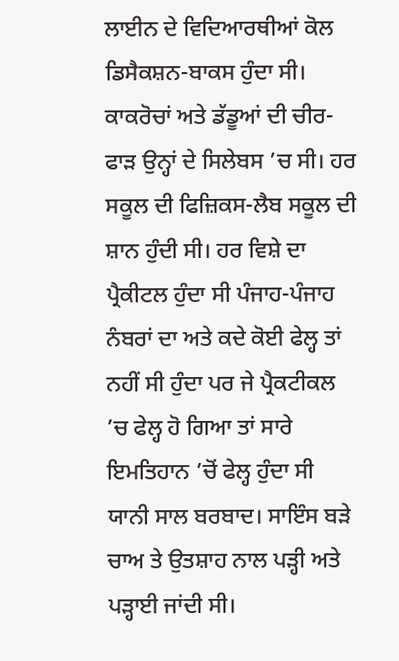ਲਾਈਨ ਦੇ ਵਿਦਿਆਰਥੀਆਂ ਕੋਲ ਡਿਸੈਕਸ਼ਨ-ਬਾਕਸ ਹੁੰਦਾ ਸੀ। ਕਾਕਰੋਚਾਂ ਅਤੇ ਡੱਡੂਆਂ ਦੀ ਚੀਰ-ਫਾੜ ਉਨ੍ਹਾਂ ਦੇ ਸਿਲੇਬਸ ’ਚ ਸੀ। ਹਰ ਸਕੂਲ ਦੀ ਫਿਜ਼ਿਕਸ-ਲੈਬ ਸਕੂਲ ਦੀ ਸ਼ਾਨ ਹੁੰਦੀ ਸੀ। ਹਰ ਵਿਸ਼ੇ ਦਾ ਪ੍ਰੈਕੀਟਲ ਹੁੰਦਾ ਸੀ ਪੰਜਾਹ-ਪੰਜਾਹ ਨੰਬਰਾਂ ਦਾ ਅਤੇ ਕਦੇ ਕੋਈ ਫੇਲ੍ਹ ਤਾਂ ਨਹੀਂ ਸੀ ਹੁੰਦਾ ਪਰ ਜੇ ਪ੍ਰੈਕਟੀਕਲ ’ਚ ਫੇਲ੍ਹ ਹੋ ਗਿਆ ਤਾਂ ਸਾਰੇ ਇਮਤਿਹਾਨ ’ਚੋਂ ਫੇਲ੍ਹ ਹੁੰਦਾ ਸੀ ਯਾਨੀ ਸਾਲ ਬਰਬਾਦ। ਸਾਇੰਸ ਬੜੇ ਚਾਅ ਤੇ ਉਤਸ਼ਾਹ ਨਾਲ ਪੜ੍ਹੀ ਅਤੇ ਪੜ੍ਹਾਈ ਜਾਂਦੀ ਸੀ।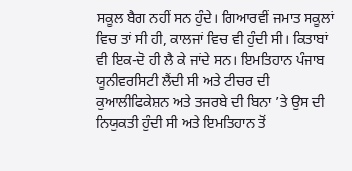ਸਕੂਲ ਬੈਗ ਨਹੀਂ ਸਨ ਹੁੰਦੇ। ਗਿਆਰਵੀਂ ਜਮਾਤ ਸਕੂਲਾਂ ਵਿਚ ਤਾਂ ਸੀ ਹੀ, ਕਾਲਜਾਂ ਵਿਚ ਵੀ ਹੁੰਦੀ ਸੀ। ਕਿਤਾਬਾਂ ਵੀ ਇਕ-ਦੋ ਹੀ ਲੈ ਕੇ ਜਾਂਦੇ ਸਨ। ਇਮਤਿਹਾਨ ਪੰਜਾਬ ਯੂਨੀਵਰਸਿਟੀ ਲੈਂਦੀ ਸੀ ਅਤੇ ਟੀਚਰ ਦੀ ਕੁਆਲੀਫਿਕੇਸ਼ਨ ਅਤੇ ਤਜਰਬੇ ਦੀ ਬਿਨਾ ’ਤੇ ਉਸ ਦੀ ਨਿਯੁਕਤੀ ਹੁੰਦੀ ਸੀ ਅਤੇ ਇਮਤਿਹਾਨ ਤੋਂ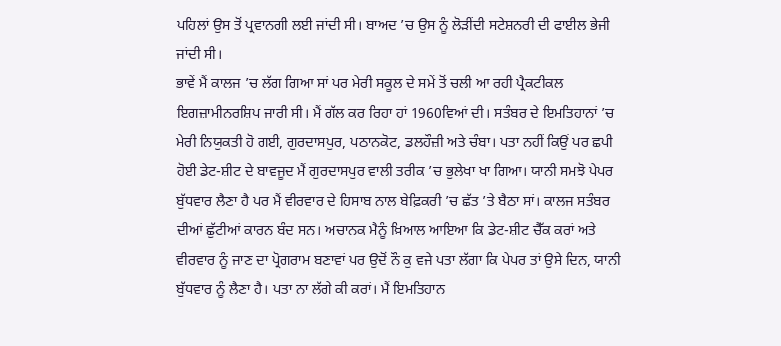ਪਹਿਲਾਂ ਉਸ ਤੋਂ ਪ੍ਰਵਾਨਗੀ ਲਈ ਜਾਂਦੀ ਸੀ। ਬਾਅਦ ’ਚ ਉਸ ਨੂੰ ਲੋੜੀਂਦੀ ਸਟੇਸ਼ਨਰੀ ਦੀ ਫਾਈਲ ਭੇਜੀ ਜਾਂਦੀ ਸੀ।
ਭਾਵੇਂ ਮੈਂ ਕਾਲਜ ’ਚ ਲੱਗ ਗਿਆ ਸਾਂ ਪਰ ਮੇਰੀ ਸਕੂਲ ਦੇ ਸਮੇਂ ਤੋਂ ਚਲੀ ਆ ਰਹੀ ਪ੍ਰੈਕਟੀਕਲ ਇਗਜ਼ਾਮੀਨਰਸ਼ਿਪ ਜਾਰੀ ਸੀ। ਮੈਂ ਗੱਲ ਕਰ ਰਿਹਾ ਹਾਂ 1960ਵਿਆਂ ਦੀ। ਸਤੰਬਰ ਦੇ ਇਮਤਿਹਾਨਾਂ ’ਚ ਮੇਰੀ ਨਿਯੁਕਤੀ ਹੋ ਗਈ, ਗੁਰਦਾਸਪੁਰ, ਪਠਾਨਕੋਟ, ਡਲਹੌਜ਼ੀ ਅਤੇ ਚੰਬਾ। ਪਤਾ ਨਹੀਂ ਕਿਉਂ ਪਰ ਛਪੀ ਹੋਈ ਡੇਟ-ਸ਼ੀਟ ਦੇ ਬਾਵਜੂਦ ਮੈਂ ਗੁਰਦਾਸਪੁਰ ਵਾਲੀ ਤਰੀਕ ’ਚ ਭੁਲੇਖਾ ਖਾ ਗਿਆ। ਯਾਨੀ ਸਮਝੋ ਪੇਪਰ ਬੁੱਧਵਾਰ ਲੈਣਾ ਹੈ ਪਰ ਮੈਂ ਵੀਰਵਾਰ ਦੇ ਹਿਸਾਬ ਨਾਲ ਬੇਫ਼ਿਕਰੀ ’ਚ ਛੱਤ ’ਤੇ ਬੈਠਾ ਸਾਂ। ਕਾਲਜ ਸਤੰਬਰ ਦੀਆਂ ਛੁੱਟੀਆਂ ਕਾਰਨ ਬੰਦ ਸਨ। ਅਚਾਨਕ ਮੈਨੂੰ ਖ਼ਿਆਲ ਆਇਆ ਕਿ ਡੇਟ-ਸ਼ੀਟ ਚੈੱਕ ਕਰਾਂ ਅਤੇ ਵੀਰਵਾਰ ਨੂੰ ਜਾਣ ਦਾ ਪ੍ਰੋਗਰਾਮ ਬਣਾਵਾਂ ਪਰ ਉਦੋਂ ਨੌ ਕੁ ਵਜੇ ਪਤਾ ਲੱਗਾ ਕਿ ਪੇਪਰ ਤਾਂ ਉਸੇ ਦਿਨ, ਯਾਨੀ ਬੁੱਧਵਾਰ ਨੂੰ ਲੈਣਾ ਹੈ। ਪਤਾ ਨਾ ਲੱਗੇ ਕੀ ਕਰਾਂ। ਮੈਂ ਇਮਤਿਹਾਨ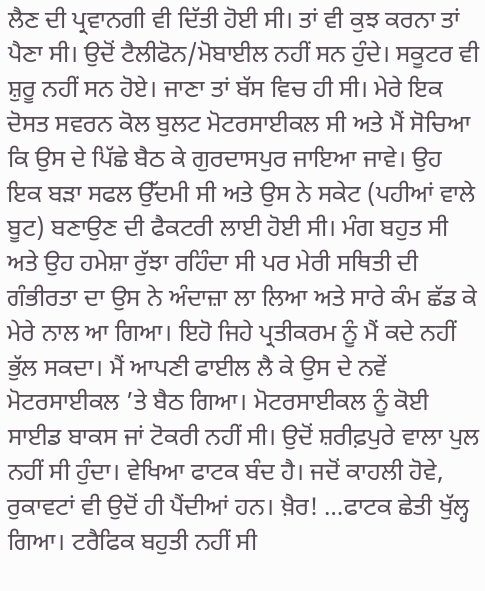ਲੈਣ ਦੀ ਪ੍ਰਵਾਨਗੀ ਵੀ ਦਿੱਤੀ ਹੋਈ ਸੀ। ਤਾਂ ਵੀ ਕੁਝ ਕਰਨਾ ਤਾਂ ਪੈਣਾ ਸੀ। ਉਦੋਂ ਟੈਲੀਫੋਨ/ਮੋਬਾਈਲ ਨਹੀਂ ਸਨ ਹੁੰਦੇ। ਸਕੂਟਰ ਵੀ ਸ਼ੁਰੂ ਨਹੀਂ ਸਨ ਹੋਏ। ਜਾਣਾ ਤਾਂ ਬੱਸ ਵਿਚ ਹੀ ਸੀ। ਮੇਰੇ ਇਕ ਦੋਸਤ ਸਵਰਨ ਕੋਲ ਬੁਲਟ ਮੋਟਰਸਾਈਕਲ ਸੀ ਅਤੇ ਮੈਂ ਸੋਚਿਆ ਕਿ ਉਸ ਦੇ ਪਿੱਛੇ ਬੈਠ ਕੇ ਗੁਰਦਾਸਪੁਰ ਜਾਇਆ ਜਾਵੇ। ਉਹ ਇਕ ਬੜਾ ਸਫਲ ਉੱਦਮੀ ਸੀ ਅਤੇ ਉਸ ਨੇ ਸਕੇਟ (ਪਹੀਆਂ ਵਾਲੇ ਬੂਟ) ਬਣਾਉਣ ਦੀ ਫੈਕਟਰੀ ਲਾਈ ਹੋਈ ਸੀ। ਮੰਗ ਬਹੁਤ ਸੀ ਅਤੇ ਉਹ ਹਮੇਸ਼ਾ ਰੁੱਝਾ ਰਹਿੰਦਾ ਸੀ ਪਰ ਮੇਰੀ ਸਥਿਤੀ ਦੀ ਗੰਭੀਰਤਾ ਦਾ ਉਸ ਨੇ ਅੰਦਾਜ਼ਾ ਲਾ ਲਿਆ ਅਤੇ ਸਾਰੇ ਕੰਮ ਛੱਡ ਕੇ ਮੇਰੇ ਨਾਲ ਆ ਗਿਆ। ਇਹੋ ਜਿਹੇ ਪ੍ਰਤੀਕਰਮ ਨੂੰ ਮੈਂ ਕਦੇ ਨਹੀਂ ਭੁੱਲ ਸਕਦਾ। ਮੈਂ ਆਪਣੀ ਫਾਈਲ ਲੈ ਕੇ ਉਸ ਦੇ ਨਵੇਂ ਮੋਟਰਸਾਈਕਲ ’ਤੇ ਬੈਠ ਗਿਆ। ਮੋਟਰਸਾਈਕਲ ਨੂੰ ਕੋਈ ਸਾਈਡ ਬਾਕਸ ਜਾਂ ਟੋਕਰੀ ਨਹੀਂ ਸੀ। ਉਦੋਂ ਸ਼ਰੀਫ਼ਪੁਰੇ ਵਾਲਾ ਪੁਲ ਨਹੀਂ ਸੀ ਹੁੰਦਾ। ਵੇਖਿਆ ਫਾਟਕ ਬੰਦ ਹੈ। ਜਦੋਂ ਕਾਹਲੀ ਹੋਵੇ, ਰੁਕਾਵਟਾਂ ਵੀ ਉਦੋਂ ਹੀ ਪੈਂਦੀਆਂ ਹਨ। ਖ਼ੈਰ! …ਫਾਟਕ ਛੇਤੀ ਖੁੱਲ੍ਹ ਗਿਆ। ਟਰੈਫਿਕ ਬਹੁਤੀ ਨਹੀਂ ਸੀ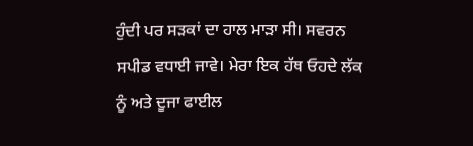ਹੁੰਦੀ ਪਰ ਸੜਕਾਂ ਦਾ ਹਾਲ ਮਾੜਾ ਸੀ। ਸਵਰਨ ਸਪੀਡ ਵਧਾਈ ਜਾਵੇ। ਮੇਰਾ ਇਕ ਹੱਥ ਓਹਦੇ ਲੱਕ ਨੂੰ ਅਤੇ ਦੂਜਾ ਫਾਈਲ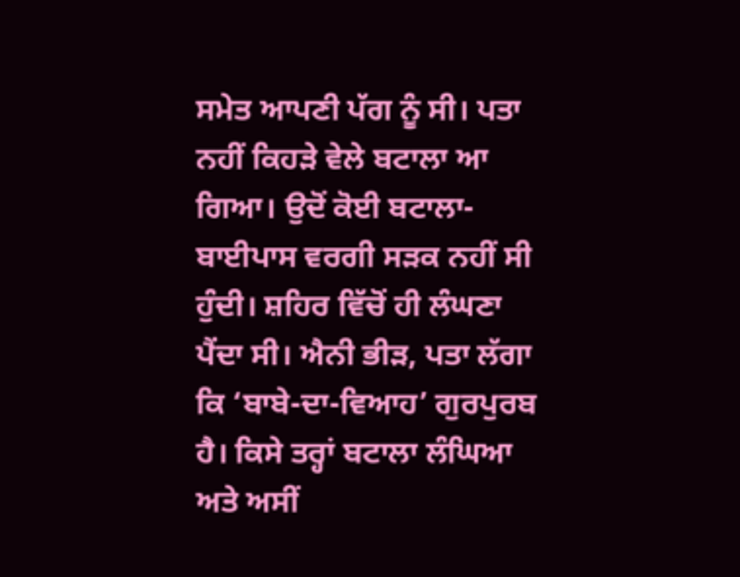ਸਮੇਤ ਆਪਣੀ ਪੱਗ ਨੂੰ ਸੀ। ਪਤਾ ਨਹੀਂ ਕਿਹੜੇ ਵੇਲੇ ਬਟਾਲਾ ਆ ਗਿਆ। ਉਦੋਂ ਕੋਈ ਬਟਾਲਾ-ਬਾਈਪਾਸ ਵਰਗੀ ਸੜਕ ਨਹੀਂ ਸੀ ਹੁੰਦੀ। ਸ਼ਹਿਰ ਵਿੱਚੋਂ ਹੀ ਲੰਘਣਾ ਪੈਂਦਾ ਸੀ। ਐਨੀ ਭੀੜ, ਪਤਾ ਲੱਗਾ ਕਿ ‘ਬਾਬੇ-ਦਾ-ਵਿਆਹ’ ਗੁਰਪੁਰਬ ਹੈ। ਕਿਸੇ ਤਰ੍ਹਾਂ ਬਟਾਲਾ ਲੰਘਿਆ ਅਤੇ ਅਸੀਂ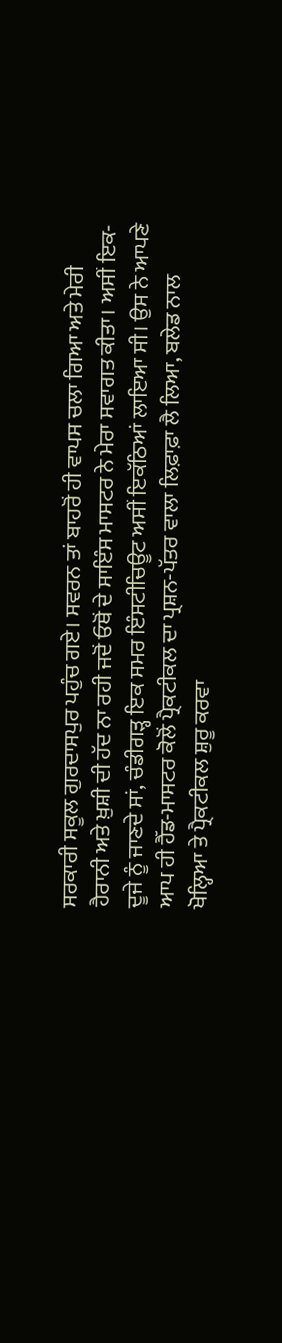ਸਰਕਾਰੀ ਸਕੂਲ ਗੁਰਦਾਸਪੁਰ ਪਹੁੰਚ ਗਏ। ਸਵਰਨ ਤਾਂ ਬਾਹਰੋਂ ਹੀ ਵਾਪਸ ਚਲਾ ਗਿਆ ਅਤੇ ਮੇਰੀ ਹੈਰਾਨੀ ਅਤੇ ਖ਼ੁਸ਼ੀ ਦੀ ਹੱਦ ਨਾ ਰਹੀ ਜਦੋਂ ਓਥੋਂ ਦੇ ਸਾਇੰਸ ਮਾਸਟਰ ਨੇ ਮੇਰਾ ਸਵਾਗਤ ਕੀਤਾ। ਅਸੀਂ ਇਕ-ਦੂਜੇ ਨੂੰ ਜਾਣਦੇ ਸਾਂ, ਚੰਡੀਗੜ੍ਹ ਇਕ ਸਮਰ ਇੰਸਟੀਚਿਊਟ ਅਸੀਂ ਇਕੱਠਿਆਂ ਲਾਇਆ ਸੀ। ਉਸ ਨੇ ਆਪਣੇ ਆਪ ਹੀ ਹੈੱਡ-ਮਾਸਟਰ ਕੋਲੋਂ ਪ੍ਰੈਕਟੀਕਲ ਦਾ ਪ੍ਰਸ਼ਨ-ਪੱਤਰ ਵਾਲਾ ਲਿਫ਼ਾਫ਼ਾ ਲੈ ਲਿਆ, ਬਲੇਡ ਨਾਲ ਖੋਲ੍ਹਿਆ ਤੇ ਪ੍ਰੈਕਟੀਕਲ ਸ਼ੁਰੂ ਕਰਵਾ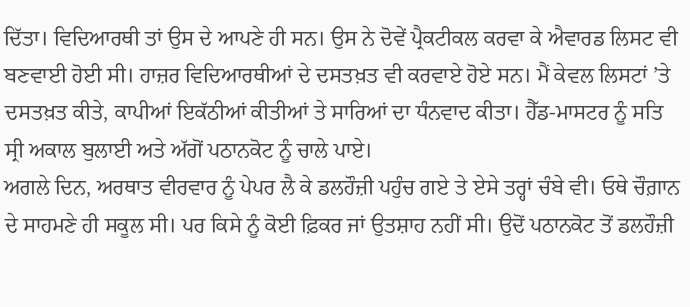ਦਿੱਤਾ। ਵਿਦਿਆਰਥੀ ਤਾਂ ਉਸ ਦੇ ਆਪਣੇ ਹੀ ਸਨ। ਉਸ ਨੇ ਦੋਵੇਂ ਪ੍ਰੈਕਟੀਕਲ ਕਰਵਾ ਕੇ ਐਵਾਰਡ ਲਿਸਟ ਵੀ ਬਣਵਾਈ ਹੋਈ ਸੀ। ਹਾਜ਼ਰ ਵਿਦਿਆਰਥੀਆਂ ਦੇ ਦਸਤਖ਼ਤ ਵੀ ਕਰਵਾਏ ਹੋਏ ਸਨ। ਮੈਂ ਕੇਵਲ ਲਿਸਟਾਂ ’ਤੇ ਦਸਤਖ਼ਤ ਕੀਤੇ, ਕਾਪੀਆਂ ਇਕੱਠੀਆਂ ਕੀਤੀਆਂ ਤੇ ਸਾਰਿਆਂ ਦਾ ਧੰਨਵਾਦ ਕੀਤਾ। ਹੈੱਡ-ਮਾਸਟਰ ਨੂੰ ਸਤਿ ਸ੍ਰੀ ਅਕਾਲ ਬੁਲਾਈ ਅਤੇ ਅੱਗੋਂ ਪਠਾਨਕੋਟ ਨੂੰ ਚਾਲੇ ਪਾਏ।
ਅਗਲੇ ਦਿਨ, ਅਰਥਾਤ ਵੀਰਵਾਰ ਨੂੰ ਪੇਪਰ ਲੈ ਕੇ ਡਲਹੌਜ਼ੀ ਪਹੁੰਚ ਗਏ ਤੇ ਏਸੇ ਤਰ੍ਹਾਂ ਚੰਬੇ ਵੀ। ਓਥੇ ਚੌਗ਼ਾਨ ਦੇ ਸਾਹਮਣੇ ਹੀ ਸਕੂਲ ਸੀ। ਪਰ ਕਿਸੇ ਨੂੰ ਕੋਈ ਫ਼ਿਕਰ ਜਾਂ ਉਤਸ਼ਾਹ ਨਹੀਂ ਸੀ। ਉਦੋਂ ਪਠਾਨਕੋਟ ਤੋਂ ਡਲਹੌਜ਼ੀ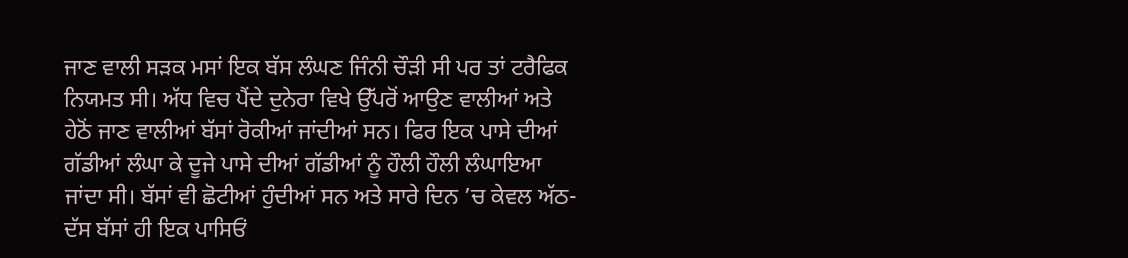ਜਾਣ ਵਾਲੀ ਸੜਕ ਮਸਾਂ ਇਕ ਬੱਸ ਲੰਘਣ ਜਿੰਨੀ ਚੌੜੀ ਸੀ ਪਰ ਤਾਂ ਟਰੈਫਿਕ ਨਿਯਮਤ ਸੀ। ਅੱਧ ਵਿਚ ਪੈਂਦੇ ਦੁਨੇਰਾ ਵਿਖੇ ਉੱਪਰੋਂ ਆਉਣ ਵਾਲੀਆਂ ਅਤੇ ਹੇਠੋਂ ਜਾਣ ਵਾਲੀਆਂ ਬੱਸਾਂ ਰੋਕੀਆਂ ਜਾਂਦੀਆਂ ਸਨ। ਫਿਰ ਇਕ ਪਾਸੇ ਦੀਆਂ ਗੱਡੀਆਂ ਲੰਘਾ ਕੇ ਦੂਜੇ ਪਾਸੇ ਦੀਆਂ ਗੱਡੀਆਂ ਨੂੰ ਹੌਲੀ ਹੌਲੀ ਲੰਘਾਇਆ ਜਾਂਦਾ ਸੀ। ਬੱਸਾਂ ਵੀ ਛੋਟੀਆਂ ਹੁੰਦੀਆਂ ਸਨ ਅਤੇ ਸਾਰੇ ਦਿਨ ’ਚ ਕੇਵਲ ਅੱਠ-ਦੱਸ ਬੱਸਾਂ ਹੀ ਇਕ ਪਾਸਿਓਂ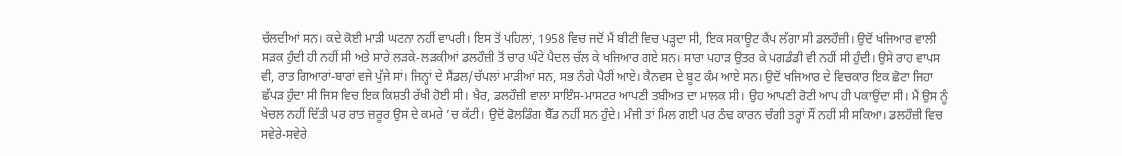ਚੱਲਦੀਆਂ ਸਨ। ਕਦੇ ਕੋਈ ਮਾੜੀ ਘਟਨਾ ਨਹੀਂ ਵਾਪਰੀ। ਇਸ ਤੋਂ ਪਹਿਲਾਂ, 1958 ਵਿਚ ਜਦੋਂ ਮੈਂ ਬੀਟੀ ਵਿਚ ਪੜ੍ਹਦਾ ਸੀ, ਇਕ ਸਕਾਊਟ ਕੈਂਪ ਲੱਗਾ ਸੀ ਡਲਹੌਜ਼ੀ। ਉਦੋਂ ਖਜਿਆਰ ਵਾਲੀ ਸੜਕ ਹੁੰਦੀ ਹੀ ਨਹੀਂ ਸੀ ਅਤੇ ਸਾਰੇ ਲੜਕੇ-ਲੜਕੀਆਂ ਡਲਹੌਜ਼ੀ ਤੋਂ ਚਾਰ ਘੰਟੇ ਪੈਦਲ ਚੱਲ ਕੇ ਖਜਿਆਰ ਗਏ ਸਨ। ਸਾਰਾ ਪਹਾੜ ਉਤਰ ਕੇ ਪਗਡੰਡੀ ਵੀ ਨਹੀਂ ਸੀ ਹੁੰਦੀ। ਉਸੇ ਰਾਹ ਵਾਪਸ ਵੀ, ਰਾਤ ਗਿਆਰਾਂ-ਬਾਰਾਂ ਵਜੇ ਪੁੱਜੇ ਸਾਂ। ਜਿਨ੍ਹਾਂ ਦੇ ਸੈਂਡਲ/ਚੱਪਲਾਂ ਮਾੜੀਆਂ ਸਨ, ਸਭ ਨੰਗੇ ਪੈਰੀਂ ਆਏ। ਕੈਨਵਸ ਦੇ ਬੂਟ ਕੰਮ ਆਏ ਸਨ। ਉਦੋਂ ਖਜਿਆਰ ਦੇ ਵਿਚਕਾਰ ਇਕ ਛੋਟਾ ਜਿਹਾ ਛੱਪੜ ਹੁੰਦਾ ਸੀ ਜਿਸ ਵਿਚ ਇਕ ਕਿਸ਼ਤੀ ਰੱਖੀ ਹੋਈ ਸੀ। ਖ਼ੈਰ, ਡਲਹੌਜ਼ੀ ਵਾਲਾ ਸਾਇੰਸ-ਮਾਸਟਰ ਆਪਣੀ ਤਬੀਅਤ ਦਾ ਮਾਲਕ ਸੀ। ਉਹ ਆਪਣੀ ਰੋਟੀ ਆਪ ਹੀ ਪਕਾਉਂਦਾ ਸੀ। ਮੈਂ ਉਸ ਨੂੰ ਖੇਚਲ ਨਹੀਂ ਦਿੱਤੀ ਪਰ ਰਾਤ ਜ਼ਰੂਰ ਉਸ ਦੇ ਕਮਰੇ ’ਚ ਕੱਟੀ। ਉਦੋਂ ਫੋਲਡਿੰਗ ਬੈੱਡ ਨਹੀਂ ਸਨ ਹੁੰਦੇ। ਮੰਜੀ ਤਾਂ ਮਿਲ ਗਈ ਪਰ ਠੰਢ ਕਾਰਨ ਚੰਗੀ ਤਰ੍ਹਾਂ ਸੌਂ ਨਹੀਂ ਸੀ ਸਕਿਆ। ਡਲਹੌਜ਼ੀ ਵਿਚ ਸਵੇਰੇ-ਸਵੇਰੇ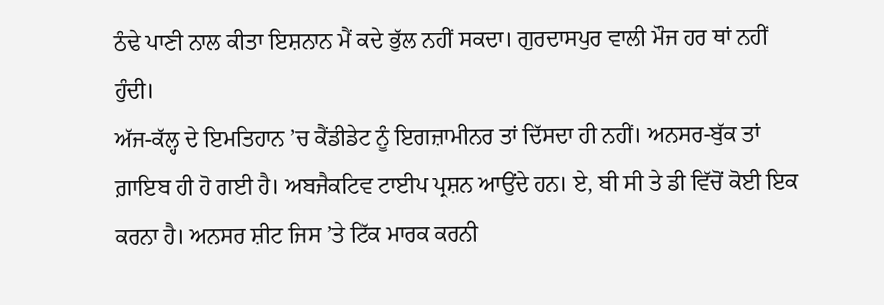ਠੰਢੇ ਪਾਣੀ ਨਾਲ ਕੀਤਾ ਇਸ਼ਨਾਨ ਮੈਂ ਕਦੇ ਭੁੱਲ ਨਹੀਂ ਸਕਦਾ। ਗੁਰਦਾਸਪੁਰ ਵਾਲੀ ਮੌਜ ਹਰ ਥਾਂ ਨਹੀਂ ਹੁੰਦੀ।
ਅੱਜ-ਕੱਲ੍ਹ ਦੇ ਇਮਤਿਹਾਨ ’ਚ ਕੈਂਡੀਡੇਟ ਨੂੰ ਇਗਜ਼ਾਮੀਨਰ ਤਾਂ ਦਿੱਸਦਾ ਹੀ ਨਹੀਂ। ਅਨਸਰ-ਬੁੱਕ ਤਾਂ ਗ਼ਾਇਬ ਹੀ ਹੋ ਗਈ ਹੈ। ਅਬਜੈਕਟਿਵ ਟਾਈਪ ਪ੍ਰਸ਼ਨ ਆਉਂਦੇ ਹਨ। ਏ, ਬੀ ਸੀ ਤੇ ਡੀ ਵਿੱਚੋਂ ਕੋਈ ਇਕ ਕਰਨਾ ਹੈ। ਅਨਸਰ ਸ਼ੀਟ ਜਿਸ ’ਤੇ ਟਿੱਕ ਮਾਰਕ ਕਰਨੀ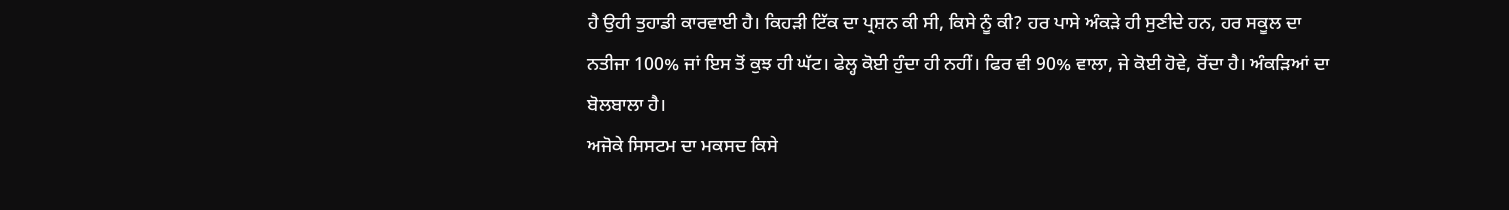ਹੈ ਉਹੀ ਤੁਹਾਡੀ ਕਾਰਵਾਈ ਹੈ। ਕਿਹੜੀ ਟਿੱਕ ਦਾ ਪ੍ਰਸ਼ਨ ਕੀ ਸੀ, ਕਿਸੇ ਨੂੰ ਕੀ? ਹਰ ਪਾਸੇ ਅੰਕੜੇ ਹੀ ਸੁਣੀਦੇ ਹਨ, ਹਰ ਸਕੂਲ ਦਾ ਨਤੀਜਾ 100% ਜਾਂ ਇਸ ਤੋਂ ਕੁਝ ਹੀ ਘੱਟ। ਫੇਲ੍ਹ ਕੋਈ ਹੁੰਦਾ ਹੀ ਨਹੀਂ। ਫਿਰ ਵੀ 90% ਵਾਲਾ, ਜੇ ਕੋਈ ਹੋਵੇ, ਰੋਂਦਾ ਹੈ। ਅੰਕੜਿਆਂ ਦਾ ਬੋਲਬਾਲਾ ਹੈ।
ਅਜੋਕੇ ਸਿਸਟਮ ਦਾ ਮਕਸਦ ਕਿਸੇ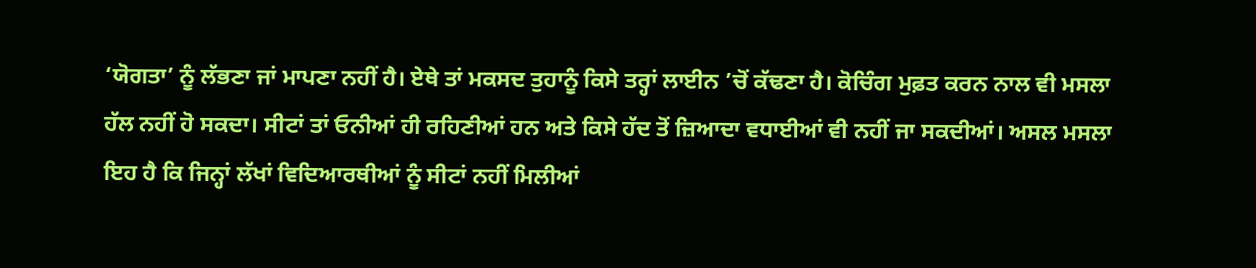‘ਯੋਗਤਾ’ ਨੂੰ ਲੱਭਣਾ ਜਾਂ ਮਾਪਣਾ ਨਹੀਂ ਹੈ। ਏਥੇ ਤਾਂ ਮਕਸਦ ਤੁਹਾਨੂੰ ਕਿਸੇ ਤਰ੍ਹਾਂ ਲਾਈਨ ’ਚੋਂ ਕੱਢਣਾ ਹੈ। ਕੋਚਿੰਗ ਮੁਫ਼ਤ ਕਰਨ ਨਾਲ ਵੀ ਮਸਲਾ ਹੱਲ ਨਹੀਂ ਹੋ ਸਕਦਾ। ਸੀਟਾਂ ਤਾਂ ਓਨੀਆਂ ਹੀ ਰਹਿਣੀਆਂ ਹਨ ਅਤੇ ਕਿਸੇ ਹੱਦ ਤੋਂ ਜ਼ਿਆਦਾ ਵਧਾਈਆਂ ਵੀ ਨਹੀਂ ਜਾ ਸਕਦੀਆਂ। ਅਸਲ ਮਸਲਾ ਇਹ ਹੈ ਕਿ ਜਿਨ੍ਹਾਂ ਲੱਖਾਂ ਵਿਦਿਆਰਥੀਆਂ ਨੂੰ ਸੀਟਾਂ ਨਹੀਂ ਮਿਲੀਆਂ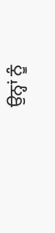ਉਨ੍ਹਾਂ ਨੂੰ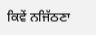ਕਿਵੇਂ ਨਜਿੱਠਣਾ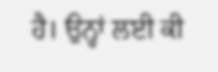ਹੈ। ਉਨ੍ਹਾਂ ਲਈ ਕੀ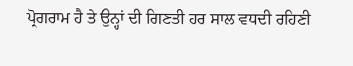ਪ੍ਰੋਗਰਾਮ ਹੈ ਤੇ ਉਨ੍ਹਾਂ ਦੀ ਗਿਣਤੀ ਹਰ ਸਾਲ ਵਧਦੀ ਰਹਿਣੀ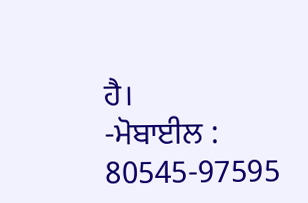ਹੈ।
-ਮੋਬਾਈਲ : 80545-97595